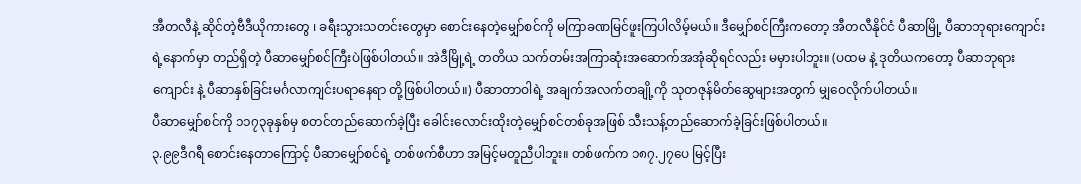အီတလီနဲ့ ဆိုင်တဲ့ဗီဒီယိုကားတွေ ၊ ခရီးသွားသတင်းတွေမှာ စောင်းနေတဲ့မျှော်စင်ကို မကြာခဏမြင်ဖူးကြပါလိမ့်မယ်။ ဒီမျှော်စင်ကြီးကတော့ အီတလီနိုင်ငံ ပီဆာမြို့ ပီဆာဘုရားကျောင်းရဲ့နောက်မှာ တည်ရှိတဲ့ ပီဆာမျှော်စင်ကြီးပဲဖြစ်ပါတယ်။ အဲဒီမြို့ရဲ့ တတိယ သက်တမ်းအကြာဆုံးအဆောက်အအုံဆိုရင်လည်း မမှားပါဘူး။ (ပထမ နဲ့ ဒုတိယကတော့ ပီဆာဘုရားကျောင်း နဲ့ ပီဆာနှစ်ခြင်းမင်္ဂလာကျင်းပရာနေရာ တို့ဖြစ်ပါတယ်။) ပီဆာတာဝါရဲ့ အချက်အလက်တချို့ကို သုတဇုန်မိတ်ဆွေများအတွက် မျှဝေလိုက်ပါတယ်။
ပီဆာမျှော်စင်ကို ၁၁၇၃ခုနှစ်မှ စတင်တည်ဆောက်ခဲ့ပြီး ခေါင်းလောင်းထိုးတဲ့မျှော်စင်တစ်ခုအဖြစ် သီးသန့်တည်ဆောက်ခဲ့ခြင်းဖြစ်ပါတယ်။
၃.၉၉ဒီဂရီ စောင်းနေတာကြောင့် ပီဆာမျှော်စင်ရဲ့ တစ်ဖက်စီဟာ အမြင့်မတူညီပါဘူး။ တစ်ဖက်က ၁၈၇.၂၇ပေ မြင့်ပြီး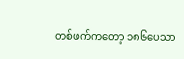တစ်ဖက်ကတော့ ၁၈၆ပေသာ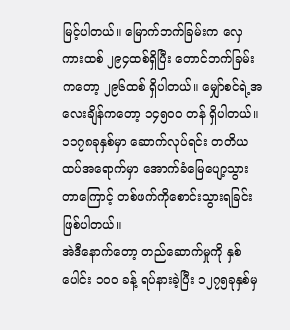မြင့်ပါတယ်။ မြောက်ဘက်ခြမ်းက လှေကားထစ် ၂၉၄ထစ်ရှိပြီး တောင်ဘက်ခြမ်းကတော့ ၂၉၆ထစ် ရှိပါတယ်။ မျှော်စင်ရဲ့အလေးချိန်ကတော့ ၁၄၅၀၀ တန် ရှိပါတယ်။
၁၁၇၈ခုနှစ်မှာ ဆောက်လုပ်ရင်း တတိယထပ်အရောက်မှာ အောက်ခံမြေပျော့သွားတာကြောင့် တစ်ဖက်ကိုစောင်းသွားရခြင်းဖြစ်ပါတယ်။
အဲဒီနောက်တော့ တည်ဆောက်မှုကို နှစ်ပေါင်း ၁၀၀ ခန့် ရပ်နားခဲ့ပြီး ၁၂၇၅ခုနှစ်မှ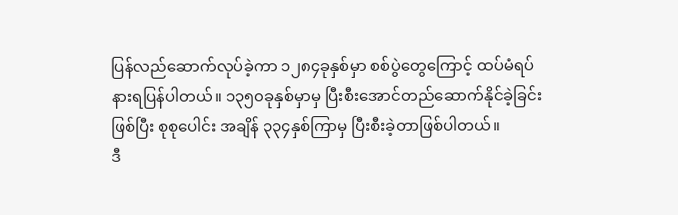ပြန်လည်ဆောက်လုပ်ခဲ့ကာ ၁၂၈၄ခုနှစ်မှာ စစ်ပွဲတွေကြောင့် ထပ်မံရပ်နားရပြန်ပါတယ်။ ၁၃၅၀ခုနှစ်မှာမှ ပြီးစီးအောင်တည်ဆောက်နိုင်ခဲ့ခြင်းဖြစ်ပြီး စုစုပေါင်း အချိန် ၃၃၄နှစ်ကြာမှ ပြီးစီးခဲ့တာဖြစ်ပါတယ်။
ဒီ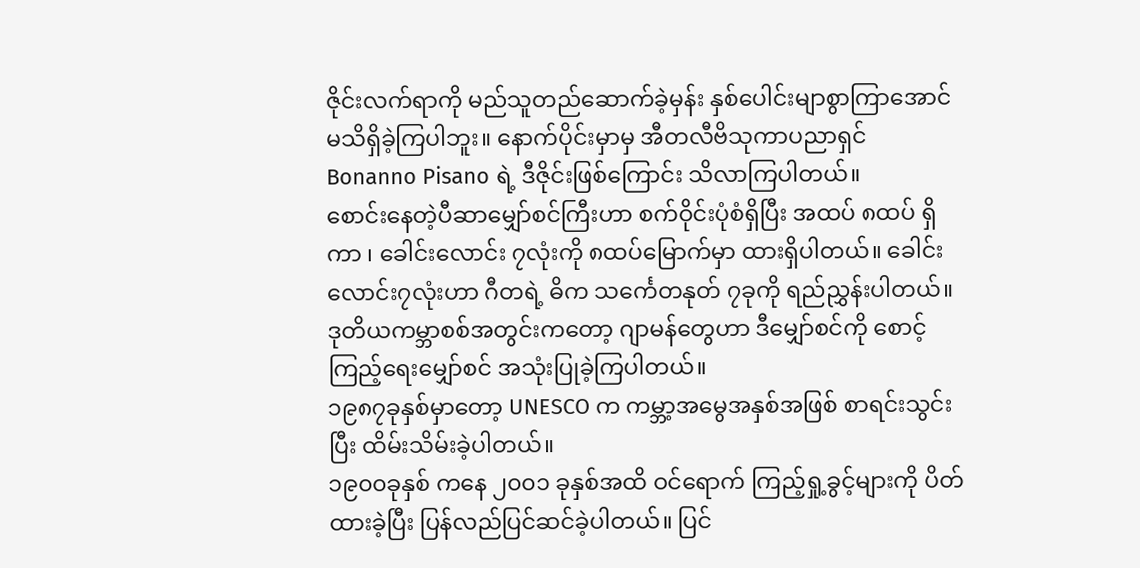ဇိုင်းလက်ရာကို မည်သူတည်ဆောက်ခဲ့မှန်း နှစ်ပေါင်းမျာစွာကြာအောင် မသိရှိခဲ့ကြပါဘူး။ နောက်ပိုင်းမှာမှ အီတလီဗိသုကာပညာရှင် Bonanno Pisano ရဲ့ ဒီဇိုင်းဖြစ်ကြောင်း သိလာကြပါတယ်။
စောင်းနေတဲ့ပီဆာမျှော်စင်ကြီးဟာ စက်ဝိုင်းပုံစံရှိပြီး အထပ် ၈ထပ် ရှိကာ ၊ ခေါင်းလောင်း ၇လုံးကို ၈ထပ်မြောက်မှာ ထားရှိပါတယ်။ ခေါင်းလောင်း၇လုံးဟာ ဂီတရဲ့ ဓိက သင်္ကေတနုတ် ၇ခုကို ရည်ညွှန်းပါတယ်။
ဒုတိယကမ္ဘာစစ်အတွင်းကတော့ ဂျာမန်တွေဟာ ဒီမျှော်စင်ကို စောင့်ကြည့်ရေးမျှော်စင် အသုံးပြုခဲ့ကြပါတယ်။
၁၉၈၇ခုနှစ်မှာတော့ UNESCO က ကမ္ဘာ့အမွေအနှစ်အဖြစ် စာရင်းသွင်းပြီး ထိမ်းသိမ်းခဲ့ပါတယ်။
၁၉၀၀ခုနှစ် ကနေ ၂၀၀၁ ခုနှစ်အထိ ဝင်ရောက် ကြည့်ရှု့ခွင့်များကို ပိတ်ထားခဲ့ပြီး ပြန်လည်ပြင်ဆင်ခဲ့ပါတယ်။ ပြင်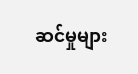ဆင်မှုများ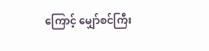ကြောင့် မျှော်စင်ကြီး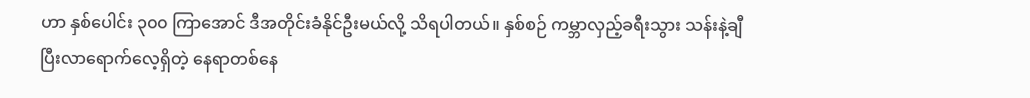ဟာ နှစ်ပေါင်း ၃၀၀ ကြာအောင် ဒီအတိုင်းခံနိုင်ဦးမယ်လို့ သိရပါတယ်။ နှစ်စဉ် ကမ္ဘာလှည့်ခရီးသွား သန်းနဲ့ချီပြီးလာရောက်လေ့ရှိတဲ့ နေရာတစ်နေ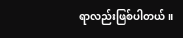ရာလည်းဖြစ်ပါတယ်။